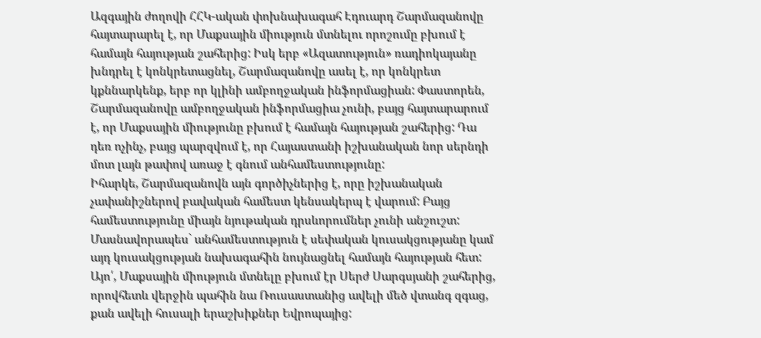Ազգային ժողովի ՀՀԿ-ական փոխնախագահ Էդուարդ Շարմազանովը հայտարարել է, որ Մաքսային միություն մտնելու որոշումը բխում է համայն հայության շահերից: Իսկ երբ «Ազատություն» ռադիոկայանը խնդրել է կոնկրետացնել, Շարմազանովը ասել է, որ կոնկրետ կքննարկենք, երբ որ կլինի ամբողջական ինֆորմացիան: Փաստորեն, Շարմազանովը ամբողջական ինֆորմացիա չունի, բայց հայտարարում է, որ Մաքսային միությունը բխում է համայն հայության շահերից: Դա դեռ ոչինչ, բայց պարզվում է, որ Հայաստանի իշխանական նոր սերնդի մոտ լայն թափով առաջ է գնում անհամեստությունը:
Իհարկե, Շարմազանովն այն գործիչներից է, որը իշխանական չափանիշներով բավական համեստ կենսակերպ է վարում: Բայց համեստությունը միայն նյութական դրսևորումներ չունի անշուշտ: Մասնավորապես` անհամեստություն է սեփական կուսակցությանը կամ այդ կուսակցության նախագահին նույնացնել համայն հայության հետ: Այո՛, Մաքսային միություն մտնելը բխում էր Սերժ Սարգսյանի շահերից, որովհետև վերջին պահին նա Ռուսաստանից ավելի մեծ վտանգ զգաց, քան ավելի հուսալի երաշխիքներ Եվրոպայից: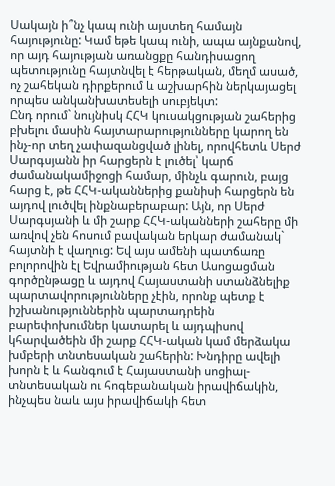Սակայն ի՞նչ կապ ունի այստեղ համայն հայությունը: Կամ եթե կապ ունի, ապա այնքանով, որ այդ հայության առանցքը հանդիսացող պետությունը հայտնվել է հերթական, մեղմ ասած, ոչ շահեկան դիրքերում և աշխարհին ներկայացել որպես անկանխատեսելի սուբյեկտ:
Ընդ որում` նույնիսկ ՀՀԿ կուսակցության շահերից բխելու մասին հայտարարությունները կարող են ինչ-որ տեղ չափազանցված լինել, որովհետև Սերժ Սարգսյանն իր հարցերն է լուծել՝ կարճ ժամանակամիջոցի համար, մինչև գարուն, բայց հարց է, թե ՀՀԿ-ականներից քանիսի հարցերն են այդով լուծվել ինքնաբերաբար: Այն, որ Սերժ Սարգսյանի և մի շարք ՀՀԿ-ականների շահերը մի առվով չեն հոսում բավական երկար ժամանակ` հայտնի է վաղուց: Եվ այս ամենի պատճառը բոլորովին էլ Եվրամիության հետ Ասոցացման գործընթացը և այդով Հայաստանի ստանձնելիք պարտավորությունները չէին, որոնք պետք է իշխանություններին պարտադրեին բարեփոխումներ կատարել և այդպիսով կհարվածեին մի շարք ՀՀԿ-ական կամ մերձակա խմբերի տնտեսական շահերին: Խնդիրը ավելի խորն է և հանգում է Հայաստանի սոցիալ-տնտեսական ու հոգեբանական իրավիճակին, ինչպես նաև այս իրավիճակի հետ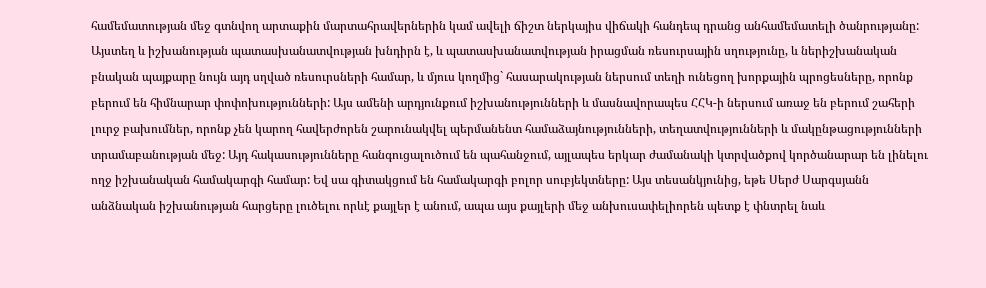համեմատության մեջ գտնվող արտաքին մարտահրավերներին կամ ավելի ճիշտ ներկայիս վիճակի հանդեպ դրանց անհամեմատելի ծանրությանը:
Այստեղ և իշխանության պատասխանատվության խնդիրն է, և պատասխանատվության իրացման ռեսուրսային սղությունը, և ներիշխանական բնական պայքարը նույն այդ սղված ռեսուրսների համար, և մյուս կողմից` հասարակության ներսում տեղի ունեցող խորքային պրոցեսները, որոնք բերում են հիմնարար փոփոխությունների: Այս ամենի արդյունքում իշխանությունների և մասնավորապես ՀՀԿ-ի ներսում առաջ են բերում շահերի լուրջ բախումներ, որոնք չեն կարող հավերժորեն շարունակվել պերմանենտ համաձայնությունների, տեղատվությունների և մակընթացությունների տրամաբանության մեջ: Այդ հակասությունները հանգուցալուծում են պահանջում, այլապես երկար ժամանակի կտրվածքով կործանարար են լինելու ողջ իշխանական համակարգի համար: Եվ սա գիտակցում են համակարգի բոլոր սուբյեկտները: Այս տեսանկյունից, եթե Սերժ Սարգսյանն անձնական իշխանության հարցերը լուծելու որևէ քայլեր է անում, ապա այս քայլերի մեջ անխուսափելիորեն պետք է փնտրել նաև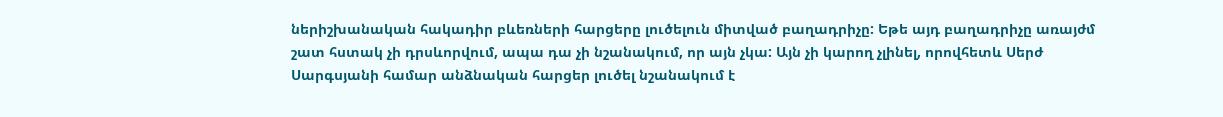ներիշխանական հակադիր բևեռների հարցերը լուծելուն միտված բաղադրիչը: Եթե այդ բաղադրիչը առայժմ շատ հստակ չի դրսևորվում, ապա դա չի նշանակում, որ այն չկա: Այն չի կարող չլինել, որովհետև Սերժ Սարգսյանի համար անձնական հարցեր լուծել նշանակում է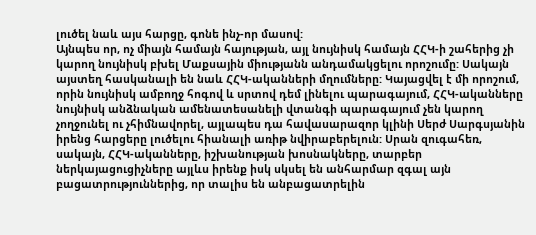լուծել նաև այս հարցը, գոնե ինչ-որ մասով:
Այնպես որ, ոչ միայն համայն հայության, այլ նույնիսկ համայն ՀՀԿ-ի շահերից չի կարող նույնիսկ բխել Մաքսային միությանն անդամակցելու որոշումը: Սակայն այստեղ հասկանալի են նաև ՀՀԿ-ականների մղումները: Կայացվել է մի որոշում, որին նույնիսկ ամբողջ հոգով և սրտով դեմ լինելու պարագայում, ՀՀԿ-ականները նույնիսկ անձնական ամենատեսանելի վտանգի պարագայում չեն կարող չողջունել ու չհիմնավորել, այլապես դա հավասարազոր կլինի Սերժ Սարգսյանին իրենց հարցերը լուծելու հիանալի առիթ նվիրաբերելուն: Սրան զուգահեռ, սակայն, ՀՀԿ-ականները, իշխանության խոսնակները, տարբեր ներկայացուցիչները այլևս իրենք իսկ սկսել են անհարմար զգալ այն բացատրություններից, որ տալիս են անբացատրելին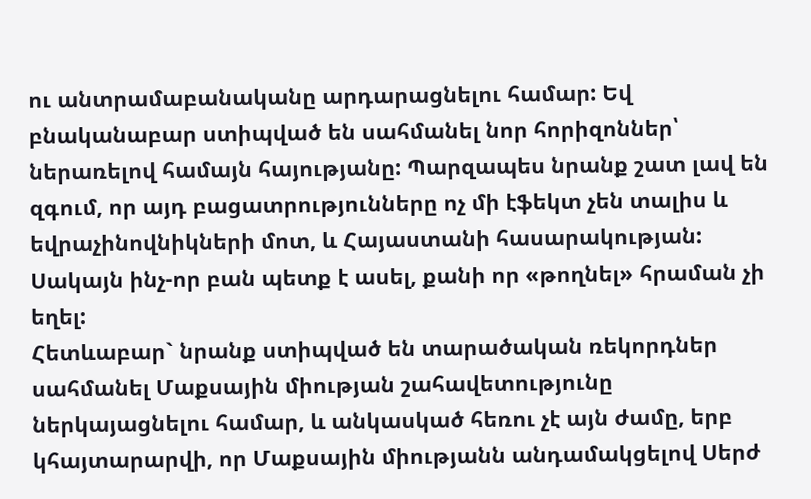ու անտրամաբանականը արդարացնելու համար: Եվ բնականաբար ստիպված են սահմանել նոր հորիզոններ՝ ներառելով համայն հայությանը: Պարզապես նրանք շատ լավ են զգում, որ այդ բացատրությունները ոչ մի էֆեկտ չեն տալիս և եվրաչինովնիկների մոտ, և Հայաստանի հասարակության: Սակայն ինչ-որ բան պետք է ասել, քանի որ «թողնել» հրաման չի եղել:
Հետևաբար` նրանք ստիպված են տարածական ռեկորդներ սահմանել Մաքսային միության շահավետությունը ներկայացնելու համար, և անկասկած հեռու չէ այն ժամը, երբ կհայտարարվի, որ Մաքսային միությանն անդամակցելով Սերժ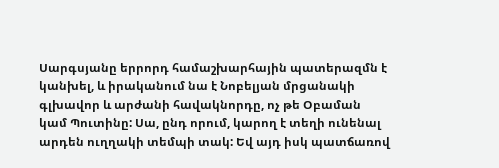Սարգսյանը երրորդ համաշխարհային պատերազմն է կանխել, և իրականում նա է Նոբելյան մրցանակի գլխավոր և արժանի հավակնորդը, ոչ թե Օբաման կամ Պուտինը: Սա, ընդ որում, կարող է տեղի ունենալ արդեն ուղղակի տեմպի տակ: Եվ այդ իսկ պատճառով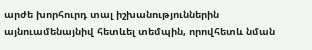արժե խորհուրդ տալ իշխանություններին այնուամենայնիվ հետևել տեմպին, որովհետև նման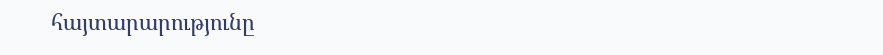հայտարարությունը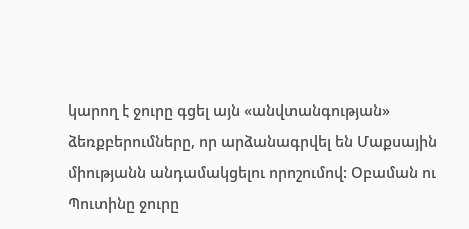կարող է ջուրը գցել այն «անվտանգության» ձեռքբերումները, որ արձանագրվել են Մաքսային միությանն անդամակցելու որոշումով: Օբաման ու Պուտինը ջուրը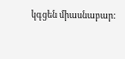կգցեն միասնաբար: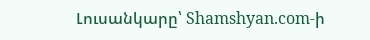Լուսանկարը՝ Shamshyan.com-ի